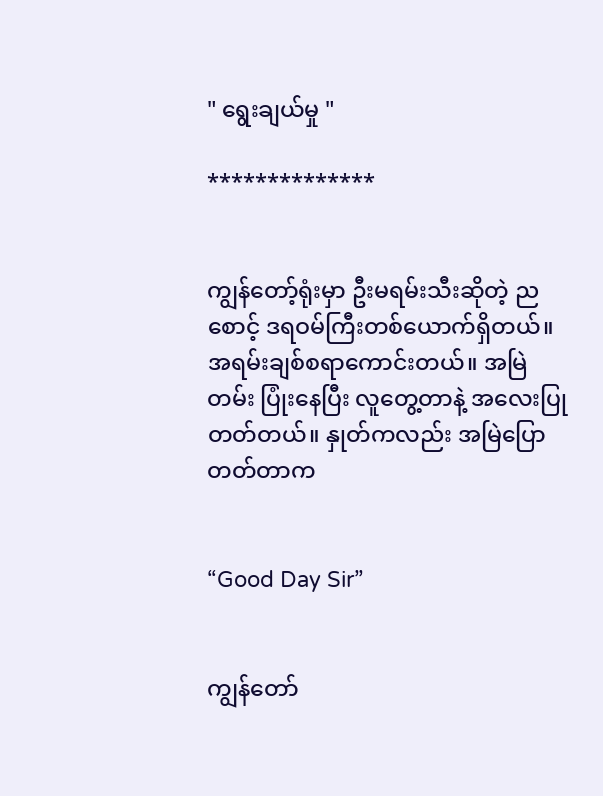" ရွေးချယ်မှု "

**************


ကျွန်တော့်ရုံးမှာ ဦးမရမ်းသီးဆိုတဲ့ ညစောင့် ဒရဝမ်ကြီးတစ်ယောက်ရှိတယ်။ အရမ်းချစ်စရာကောင်းတယ်။ အမြဲတမ်း ပြုံးနေပြီး လူတွေ့တာနဲ့ အလေးပြုတတ်တယ်။ နှုတ်ကလည်း အမြဲပြောတတ်တာက


“Good Day Sir”


ကျွန်တော်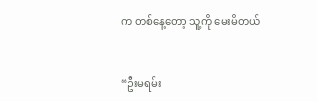က တစ်နေ့တော့ သူ့ကို မေးမိတယ်


“ဦးမရမ်း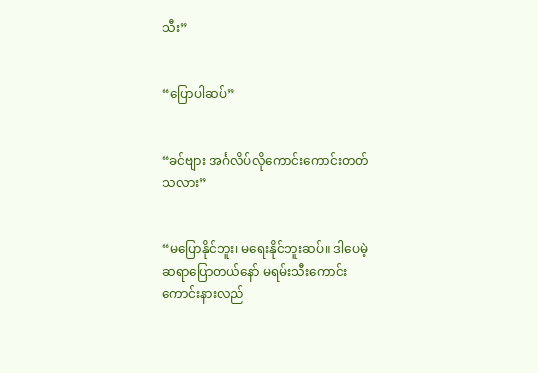သီး”


“ပြောပါဆပ်”


“ခင်ဗျား အင်္ဂလိပ်လိုကောင်းကောင်းတတ်သလား”


“မပြောနိုင်ဘူး၊ မရေးနိုင်ဘူးဆပ်။ ဒါပေမဲ့ ဆရာပြောတယ်နော် မရမ်းသီးကောင်းကောင်းနားလည်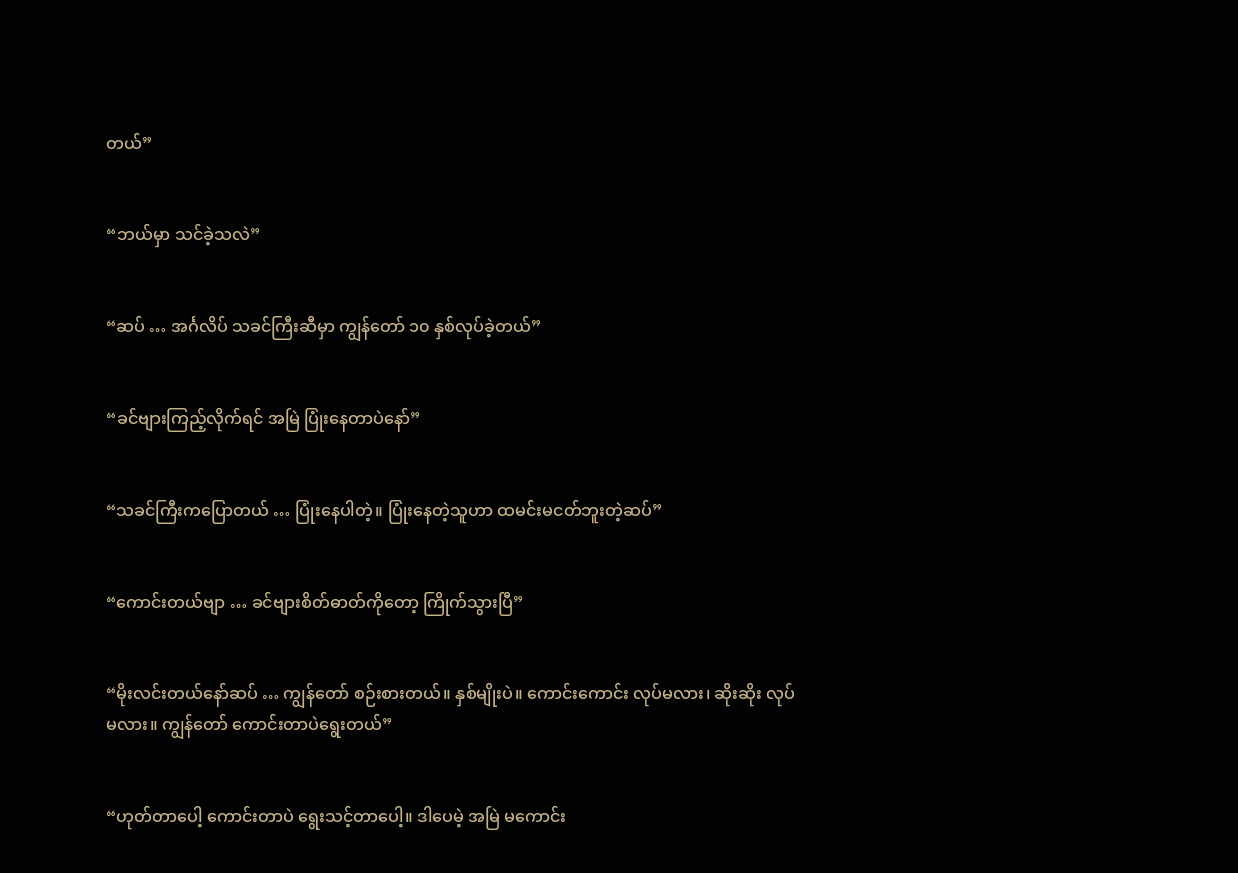တယ်”


“ဘယ်မှာ သင်ခဲ့သလဲ”


“ဆပ် … အင်္ဂလိပ် သခင်ကြီးဆီမှာ ကျွန်တော် ၁၀ နှစ်လုပ်ခဲ့တယ်”


“ခင်ဗျားကြည့်လိုက်ရင် အမြဲ ပြုံးနေတာပဲနော်”


“သခင်ကြီးကပြောတယ် … ပြုံးနေပါတဲ့။ ပြုံးနေတဲ့သူဟာ ထမင်းမငတ်ဘူးတဲ့ဆပ်”


“ကောင်းတယ်ဗျာ … ခင်ဗျားစိတ်ဓာတ်ကိုတော့ ကြိုက်သွားပြီ”


“မိုးလင်းတယ်နော်ဆပ် … ကျွန်တော် စဉ်းစားတယ်။ နှစ်မျိုးပဲ။ ကောင်းကောင်း လုပ်မလား၊ ဆိုးဆိုး လုပ်မလား။ ကျွန်တော် ကောင်းတာပဲရွေးတယ်”


“ဟုတ်တာပေါ့ ကောင်းတာပဲ ရွေးသင့်တာပေါ့။ ဒါပေမဲ့ အမြဲ မကောင်း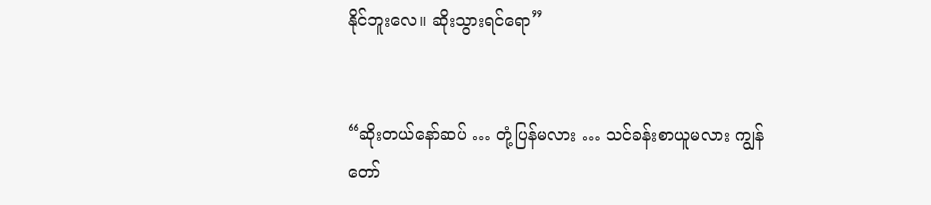နိုင်ဘူးလေ။ ဆိုးသွားရင်ရော”


“ဆိုးတယ်နော်ဆပ် … တုံ့ပြန်မလား … သင်ခန်းစာယူမလား ကျွန်တော်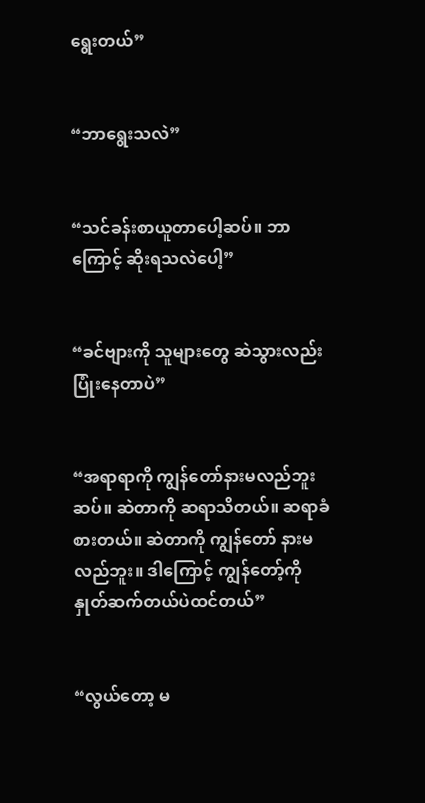ရွေးတယ်”


“ဘာရွေးသလဲ”


“သင်ခန်းစာယူတာပေါ့ဆပ်။ ဘာကြောင့် ဆိုးရသလဲပေါ့”


“ခင်ဗျားကို သူများတွေ ဆဲသွားလည်း ပြုံးနေတာပဲ”


“အရာရာကို ကျွန်တော်နားမလည်ဘူးဆပ်။ ဆဲတာကို ဆရာသိတယ်။ ဆရာခံစားတယ်။ ဆဲတာကို ကျွန်တော် နားမလည်ဘူး။ ဒါကြောင့် ကျွန်တော့်ကို နှုတ်ဆက်တယ်ပဲထင်တယ်”


“လွယ်တော့ မ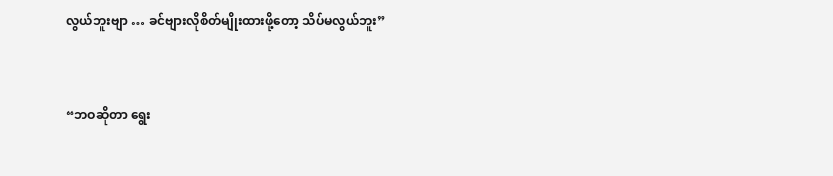လွယ်ဘူးဗျာ … ခင်ဗျားလိုစိတ်မျိုးထားဖို့တော့ သိပ်မလွယ်ဘူး”


“ဘဝဆိုတာ ရွေး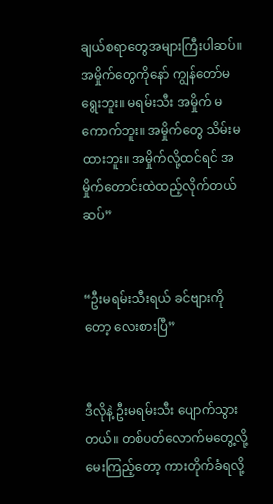ချယ်စရာတွေအများကြီးပါဆပ်။ အမှိုက်တွေကိုနော် ကျွန်တော်မရွေးဘူး။ မရမ်းသီး အမှိုက် မကောက်ဘူး။ အမှိုက်တွေ သိမ်းမထားဘူး။ အမှိုက်လို့ထင်ရင် အမှိုက်တောင်းထဲထည့်လိုက်တယ်ဆပ်”


“ဦးမရမ်းသီးရယ် ခင်ဗျားကိုတော့ လေးစားပြီ”


ဒီလိုနဲ့ ဦးမရမ်းသီး ပျောက်သွားတယ်။ တစ်ပတ်လောက်မတွေ့လို့ မေးကြည့်တော့ ကားတိုက်ခံရလို့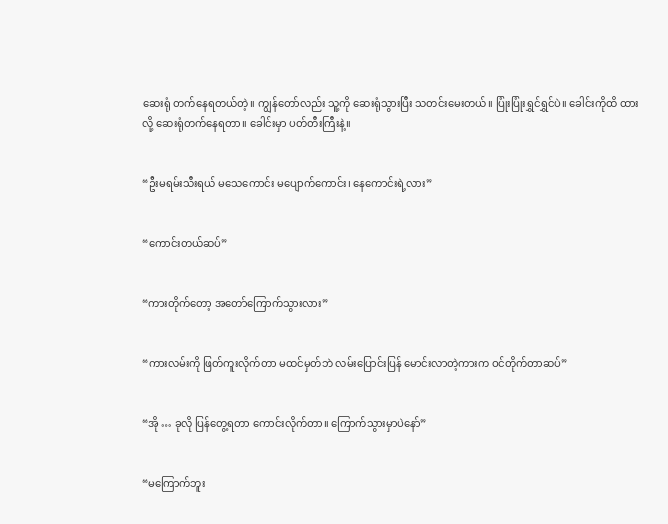ဆေးရုံ တက်နေရတယ်တဲ့။ ကျွန်တော်လည်း သူ့ကို ဆေးရုံသွားပြီး သတင်းမေးတယ်။ ပြုံးပြုံးရွှင်ရွှင်ပဲ။ ခေါင်းကိုထိ ထားလို့ ဆေးရုံတက်နေရတာ။ ခေါင်းမှာ ပတ်တီးကြီးနဲ့။


“ဦးမရမ်းသီးရယ် မသေကောင်း မပျောက်ကောင်း၊ နေကောင်းရဲ့လား”


“ကောင်းတယ်ဆပ်”


“ကားတိုက်တော့ အတော်ကြောက်သွားလား”


“ကားလမ်းကို ဖြတ်ကူးလိုက်တာ မထင်မှတ်ဘဲ လမ်းပြောင်းပြန် မောင်းလာတဲ့ကားက ဝင်တိုက်တာဆပ်”


“အို … ခုလို ပြန်တွေ့ရတာ ကောင်းလိုက်တာ။ ကြောက်သွားမှာပဲနော်”


“မကြောက်ဘူး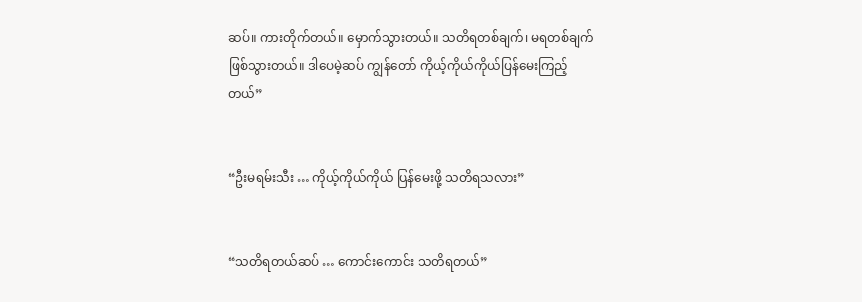ဆပ်။ ကားတိုက်တယ်။ မှောက်သွားတယ်။ သတိရတစ်ချက်၊ မရတစ်ချက်ဖြစ်သွားတယ်။ ဒါပေမဲ့ဆပ် ကျွန်တော် ကိုယ့်ကိုယ်ကိုယ်ပြန်မေးကြည့်တယ်”


“ဦးမရမ်းသီး … ကိုယ့်ကိုယ်ကိုယ် ပြန်မေးဖို့ သတိရသလား”


“သတိရတယ်ဆပ် … ကောင်းကောင်း သတိရတယ်”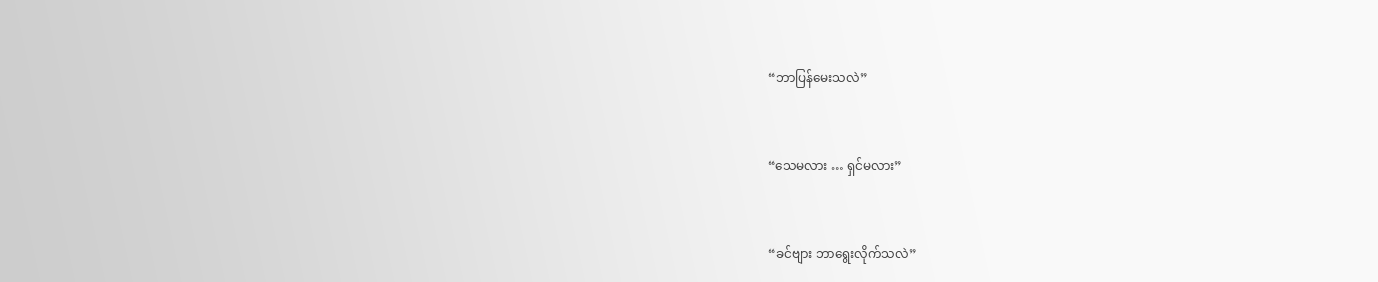“ဘာပြန်မေးသလဲ”


“သေမလား … ရှင်မလား”


“ခင်ဗျား ဘာရွေးလိုက်သလဲ”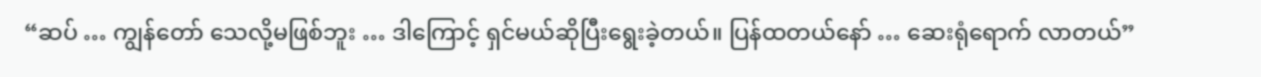“ဆပ် … ကျွန်တော် သေလို့မဖြစ်ဘူး … ဒါကြောင့် ရှင်မယ်ဆိုပြီးရွေးခဲ့တယ်။ ပြန်ထတယ်နော် … ဆေးရုံရောက် လာတယ်”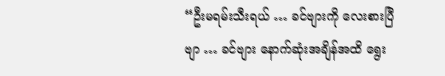“ဦးမရမ်းသီးရယ် … ခင်ဗျားကို လေးစားပြီဗျာ … ခင်ဗျား နောက်ဆုံးအချိန်အထိ ရွေး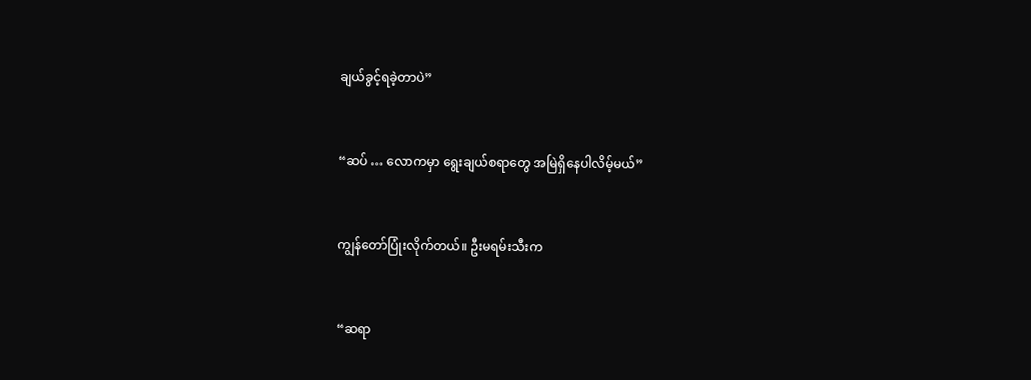ချယ်ခွင့်ရခဲ့တာပဲ”


“ဆပ် … လောကမှာ ရွေးချယ်စရာတွေ အမြဲရှိနေပါလိမ့်မယ်”


ကျွန်တော်ပြုံးလိုက်တယ်။ ဦးမရမ်းသီးက


“ဆရာ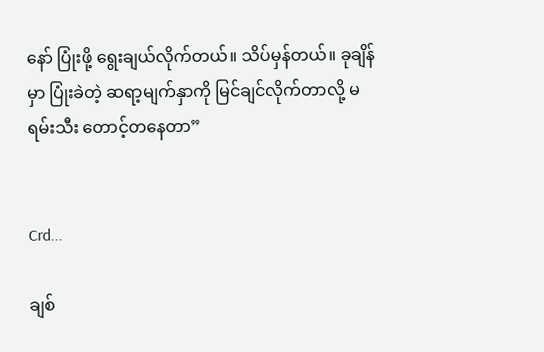နော် ပြုံးဖို့ ရွေးချယ်လိုက်တယ်။ သိပ်မှန်တယ်။ ခုချိန်မှာ ပြုံးခဲတဲ့ ဆရာ့မျက်နှာကို မြင်ချင်လိုက်တာလို့ မရမ်းသီး တောင့်တနေတာ”


Crd...

ချစ်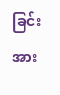ခြင်းအား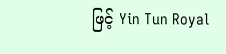ဖြင့် Yin Tun Royal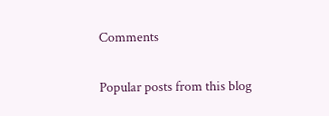Comments

Popular posts from this blog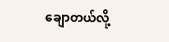ချောတယ်လို့